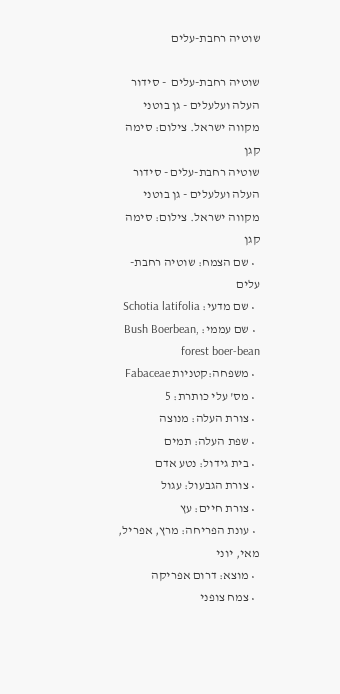שוטיה רחבת-עלים

שוטיה רחבת-עלים  - סידור העלה ועלעלים - גן בוטני מקווה ישראל. צילום: סימה קגן
שוטיה רחבת-עלים - סידור העלה ועלעלים - גן בוטני מקווה ישראל. צילום: סימה קגן
  • שם הצמח: שוטיה רחבת-עלים
  • שם מדעי: Schotia latifolia
  • שם עממי: Bush Boerbean, forest boer-bean
  • משפחה:קטניות Fabaceae
  • מס' עלי כותרת: 5
  • צורת העלה: מנוצה
  • שפת העלה: תמים
  • בית גידול: נטע אדם
  • צורת הגבעול: עגול
  • צורת חיים: עץ
  • עונת הפריחה: מרץ, אפריל, מאי, יוני
  • מוצא: דרום אפריקה
  • צמח צופני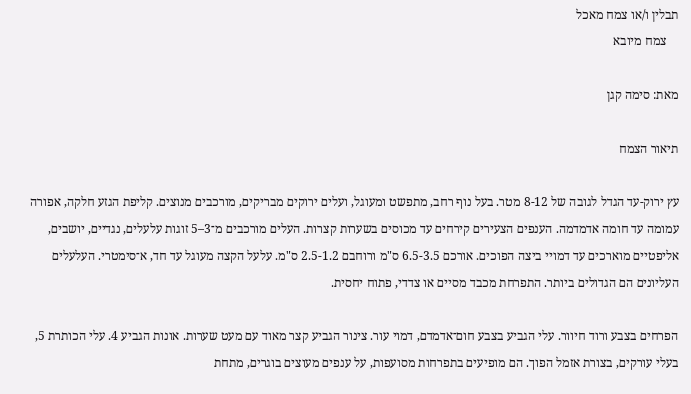תבלין ו/או צמח מאכל
    צמח מיובא

מאת: סימה קגן

תיאור הצמח

עץ ירוק-עד הגדל לגובה של 8-12 מטר. בעל נוף רחב, מתפשט ומעוגל, ועלים ירוקים מבריקים, מורכבים מנוצים. קליפת הגזע חלקה, אפורה עמומה עד חומה אדמדמה. הענפים הצעירים קירחים עד מכוסים בשערות קצרות. העלים מורכבים מ־3–5 זוגות עלעלים, נגדיים, יושבים, אליפטיים מוארכים עד דמויי ביצה הפוכים. אורכם 6.5-3.5 ס"מ ורוחבם 2.5-1.2 ס"מ. עלעל הקצה מעוגל עד חד, א־סימטרי. העלעלים העליונים הם הגדולים ביותר. התפרחת מכבד מסיים או צדדי, פתוח יחסית.

הפרחים בצבע ורוד חיוור. עלי הגביע בצבע חום־אדמדם, דמוי עור. צינור הגביע קצר מאוד עם מעט שערות. אונות הגביע 4. עלי הכותרת 5, בעלי עורקים, בצורת אזמל הפוך. הם מופיעים בתפרחות מסועפות, על ענפים מעוצים בוגרים, מתחת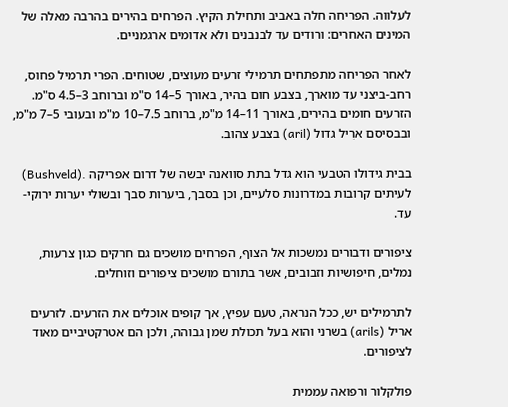לעלווה. הפריחה חלה באביב ותחילת הקיץ. הפרחים בהירים בהרבה מאלה של המינים האחרים: ורודים עד לבנבנים ולא אדומים ארגמניים.

לאחר הפריחה מתפתחים תרמילי זרעים מעוצים, שטוחים. הפרי תרמיל פחוס, רחב-ביצני עד מוארך, בצבע חום בהיר, באורך 5–14 ס"מ וברוחב 3–4.5 ס"מ. הזרעים חומים בהירים, באורך 11–14 מ"מ, ברוחב 7.5–10 מ"מ ובעובי 5–7 מ"מ, ובבסיסם ארִיל גדול (aril) בצבע צהוב.

בבית גידולו הטבעי הוא גדל בתת סוואנה יבשה של דרום אפריקה .(Bushveld) לעיתים קרובות במדרונות סלעיים, וכן בסבך, ביערות סבך ובשולי יערות ירוקי-עד.

ציפורים ודבורים נמשכות אל הצוף, הפרחים מושכים גם חרקים כגון צרעות, נמלים, חיפושיות וזבובים, אשר בתורם מושכים ציפורים וזוחלים.

לתרמילים יש, ככל הנראה, טעם עפיץ, אך קופים אוכלים את הזרעים. לזרעים אריל (arils) בשרני והוא בעל תכולת שמן גבוהה, ולכן הם אטרקטיביים מאוד לציפורים.

פולקלור ורפואה עממית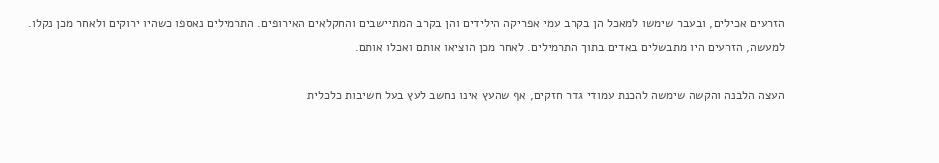הזרעים אכילים, ובעבר שימשו למאכל הן בקרב עמי אפריקה הילידים והן בקרב המתיישבים והחקלאים האירופים. התרמילים נאספו כשהיו ירוקים ולאחר מכן נקלו. למעשה, הזרעים היו מתבשלים באדים בתוך התרמילים. לאחר מכן הוציאו אותם ואכלו אותם.

העצה הלבנה והקשה שימשה להכנת עמודי גדר חזקים, אף שהעץ אינו נחשב לעץ בעל חשיבות כלכלית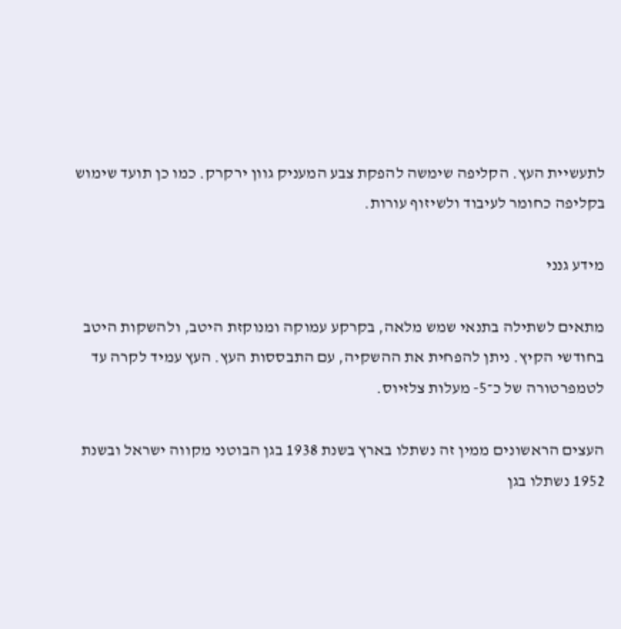לתעשיית העץ. הקליפה שימשה להפקת צבע המעניק גוון ירקרק. כמו כן תועד שימוש בקליפה כחומר לעיבוד ולשיזוף עורות.

מידע גנני

מתאים לשתילה בתנאי שמש מלאה, בקרקע עמוקה ומנוקזת היטב, ולהשקות היטב בחודשי הקיץ. ניתן להפחית את ההשקיה, עם התבססות העץ. העץ עמיד לקרה עד לטמפרטורה של כ־5- מעלות צלזיוס.

העצים הראשונים ממין זה נשתלו בארץ בשנת 1938 בגן הבוטני מקווה ישראל ובשנת 1952 נשתלו בגן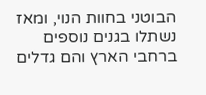הבוטני בחוות הנוי, ומאז נשתלו בגנים נוספים ברחבי הארץ והם גדלים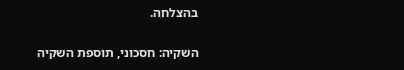בהצלחה.

השקיה: חסכוני, תוספת השקיה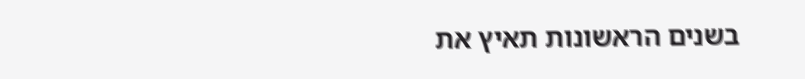בשנים הראשונות תאיץ את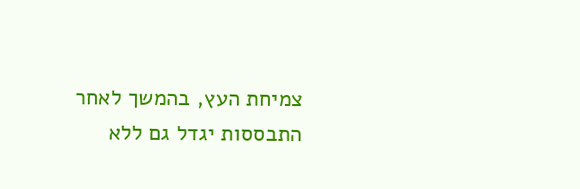צמיחת העץ, בהמשך לאחר התבססות יגדל גם ללא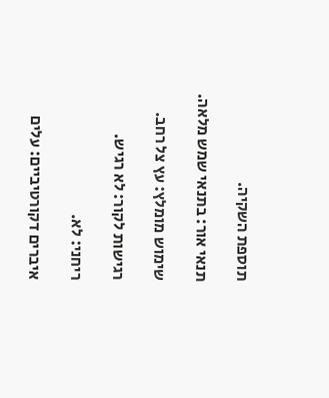תוספת השקיה.

תנאי אור: בתנאי שמש מלאה.

שימוש מומלץ: עץ צל רחב.

רגישות לקור: לא רגיש.

ריחני: לא.

איברים דקורטיביים: עלים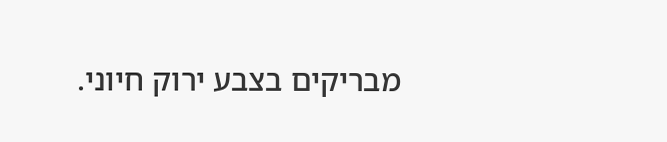מבריקים בצבע ירוק חיוני.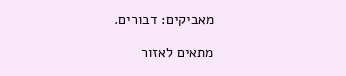מאביקים: דבורים.

מתאים לאזור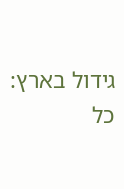גידול בארץ: כל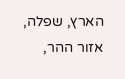הארץ, שפלה, אזור ההר,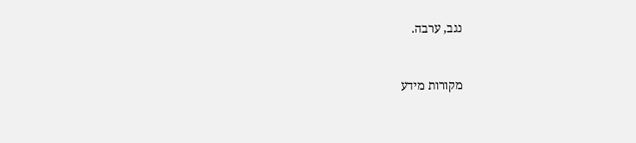נגב, ערבה.


מקורות מידע